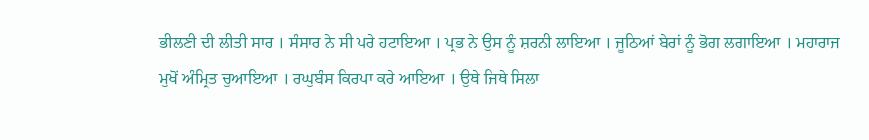ਭੀਲਣੀ ਦੀ ਲੀਤੀ ਸਾਰ । ਸੰਸਾਰ ਨੇ ਸੀ ਪਰੇ ਹਟਾਇਆ । ਪ੍ਰਭ ਨੇ ਉਸ ਨੂੰ ਸ਼ਰਨੀ ਲਾਇਆ । ਜੂਠਿਆਂ ਬੇਰਾਂ ਨੂੰ ਭੋਗ ਲਗਾਇਆ । ਮਹਾਰਾਜ ਮੁਖੋਂ ਅੰਮ੍ਰਿਤ ਚੁਆਇਆ । ਰਘੁਬੰਸ ਕਿਰਪਾ ਕਰੇ ਆਇਆ । ਉਥੇ ਜਿਥੇ ਸਿਲਾ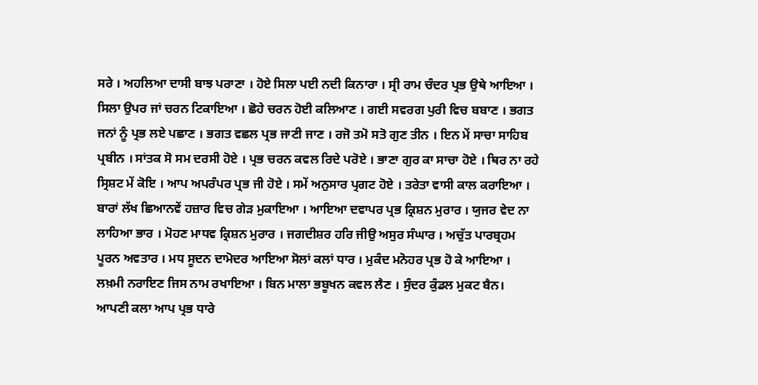ਸਰੇ । ਅਹਲਿਆ ਦਾਸੀ ਬਾਝ ਪਰਾਣਾ । ਹੋਏ ਸਿਲਾ ਪਈ ਨਦੀ ਕਿਨਾਰਾ । ਸ੍ਰੀ ਰਾਮ ਚੰਦਰ ਪ੍ਰਭ ਉਥੇ ਆਇਆ । ਸਿਲਾ ਉਪਰ ਜਾਂ ਚਰਨ ਟਿਕਾਇਆ । ਛੋਹੇ ਚਰਨ ਹੋਈ ਕਲਿਆਣ । ਗਈ ਸਵਰਗ ਪੁਰੀ ਵਿਚ ਬਬਾਣ । ਭਗਤ ਜਨਾਂ ਨੂੰ ਪ੍ਰਭ ਲਏ ਪਛਾਣ । ਭਗਤ ਵਛਲ ਪ੍ਰਭ ਜਾਣੀ ਜਾਣ । ਰਜੋ ਤਮੋ ਸਤੋ ਗੁਣ ਤੀਨ । ਇਨ ਮੇਂ ਸਾਚਾ ਸਾਹਿਬ ਪ੍ਰਬੀਨ । ਸਾਂਤਕ ਸੋ ਸਮ ਦਰਸੀ ਹੋਏ । ਪ੍ਰਭ ਚਰਨ ਕਵਲ ਰਿਦੇ ਪਰੋਏ । ਭਾਣਾ ਗੁਰ ਕਾ ਸਾਚਾ ਹੋਏ । ਥਿਰ ਨਾ ਰਹੇ ਸ੍ਰਿਸ਼ਟ ਮੇਂ ਕੋਇ । ਆਪ ਅਪਰੰਪਰ ਪ੍ਰਭ ਜੀ ਹੋਏ । ਸਮੇਂ ਅਨੁਸਾਰ ਪ੍ਰਗਟ ਹੋਏ । ਤਰੇਤਾ ਵਾਸੀ ਕਾਲ ਕਰਾਇਆ । ਬਾਰਾਂ ਲੱਖ ਛਿਆਨਵੇਂ ਹਜ਼ਾਰ ਵਿਚ ਗੇੜ ਮੁਕਾਇਆ । ਆਇਆ ਦਵਾਪਰ ਪ੍ਰਭ ਕ੍ਰਿਸ਼ਨ ਮੁਰਾਰ । ਯੁਜਰ ਵੇਦ ਨਾ ਲਾਹਿਆ ਭਾਰ । ਮੋਹਣ ਮਾਧਵ ਕ੍ਰਿਸ਼ਨ ਮੁਰਾਰ । ਜਗਦੀਸ਼ਰ ਹਰਿ ਜੀਉ ਅਸੁਰ ਸੰਘਾਰ । ਅਚੁੱਤ ਪਾਰਬ੍ਰਹਮ ਪੂਰਨ ਅਵਤਾਰ । ਮਧ ਸੂਦਨ ਦਾਮੋਦਰ ਆਇਆ ਸੋਲਾਂ ਕਲਾਂ ਧਾਰ । ਮੁਕੰਦ ਮਨੋਹਰ ਪ੍ਰਭ ਹੋ ਕੇ ਆਇਆ । ਲਖ਼ਮੀ ਨਰਾਇਣ ਜਿਸ ਨਾਮ ਰਖਾਇਆ । ਬਿਨ ਮਾਲਾ ਭਬੂਖਨ ਕਵਲ ਲੈਣ । ਸੁੰਦਰ ਕੁੰਡਲ ਮੁਕਟ ਬੈਨ। ਆਪਣੀ ਕਲਾ ਆਪ ਪ੍ਰਭ ਧਾਰੇ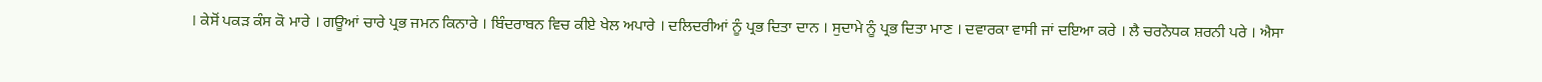। ਕੇਸੋਂ ਪਕੜ ਕੰਸ ਕੋ ਮਾਰੇ । ਗਊਆਂ ਚਾਰੇ ਪ੍ਰਭ ਜਮਨ ਕਿਨਾਰੇ । ਬਿੰਦਰਾਬਨ ਵਿਚ ਕੀਏ ਖੇਲ ਅਪਾਰੇ । ਦਲਿਦਰੀਆਂ ਨੂੰ ਪ੍ਰਭ ਦਿਤਾ ਦਾਨ । ਸੁਦਾਮੇ ਨੂੰ ਪ੍ਰਭ ਦਿਤਾ ਮਾਣ । ਦਵਾਰਕਾ ਵਾਸੀ ਜਾਂ ਦਇਆ ਕਰੇ । ਲੈ ਚਰਨੋਧਕ ਸ਼ਰਨੀ ਪਰੇ । ਐਸਾ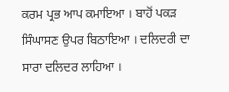ਕਰਮ ਪ੍ਰਭ ਆਪ ਕਮਾਇਆ । ਬਾਹੋਂ ਪਕੜ ਸਿੰਘਾਸਣ ਉਪਰ ਬਿਠਾਇਆ । ਦਲਿਦਰੀ ਦਾ ਸਾਰਾ ਦਲਿਦਰ ਲਾਹਿਆ ।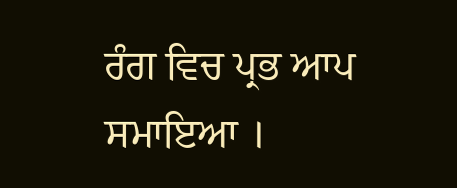ਰੰਗ ਵਿਚ ਪ੍ਰਭ ਆਪ ਸਮਾਇਆ ।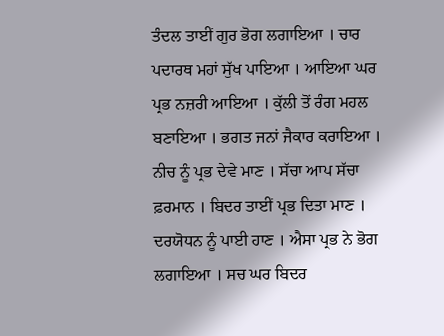ਤੰਦਲ ਤਾਈਂ ਗੁਰ ਭੋਗ ਲਗਾਇਆ । ਚਾਰ ਪਦਾਰਥ ਮਹਾਂ ਸੁੱਖ ਪਾਇਆ । ਆਇਆ ਘਰ ਪ੍ਰਭ ਨਜ਼ਰੀ ਆਇਆ । ਕੁੱਲੀ ਤੋਂ ਰੰਗ ਮਹਲ ਬਣਾਇਆ । ਭਗਤ ਜਨਾਂ ਜੈਕਾਰ ਕਰਾਇਆ । ਨੀਚ ਨੂੰ ਪ੍ਰਭ ਦੇਵੇ ਮਾਣ । ਸੱਚਾ ਆਪ ਸੱਚਾ ਫ਼ਰਮਾਨ । ਬਿਦਰ ਤਾਈਂ ਪ੍ਰਭ ਦਿਤਾ ਮਾਣ । ਦਰਯੋਧਨ ਨੂੰ ਪਾਈ ਹਾਣ । ਐਸਾ ਪ੍ਰਭ ਨੇ ਭੋਗ ਲਗਾਇਆ । ਸਚ ਘਰ ਬਿਦਰ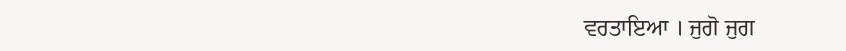ਵਰਤਾਇਆ । ਜੁਗੋ ਜੁਗ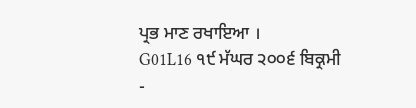ਪ੍ਰਭ ਮਾਣ ਰਖਾਇਆ ।
G01L16 ੧੯ ਮੱਘਰ ੨੦੦੬ ਬਿਕ੍ਰਮੀ
-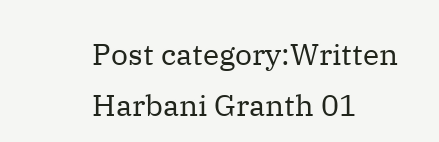Post category:Written Harbani Granth 01